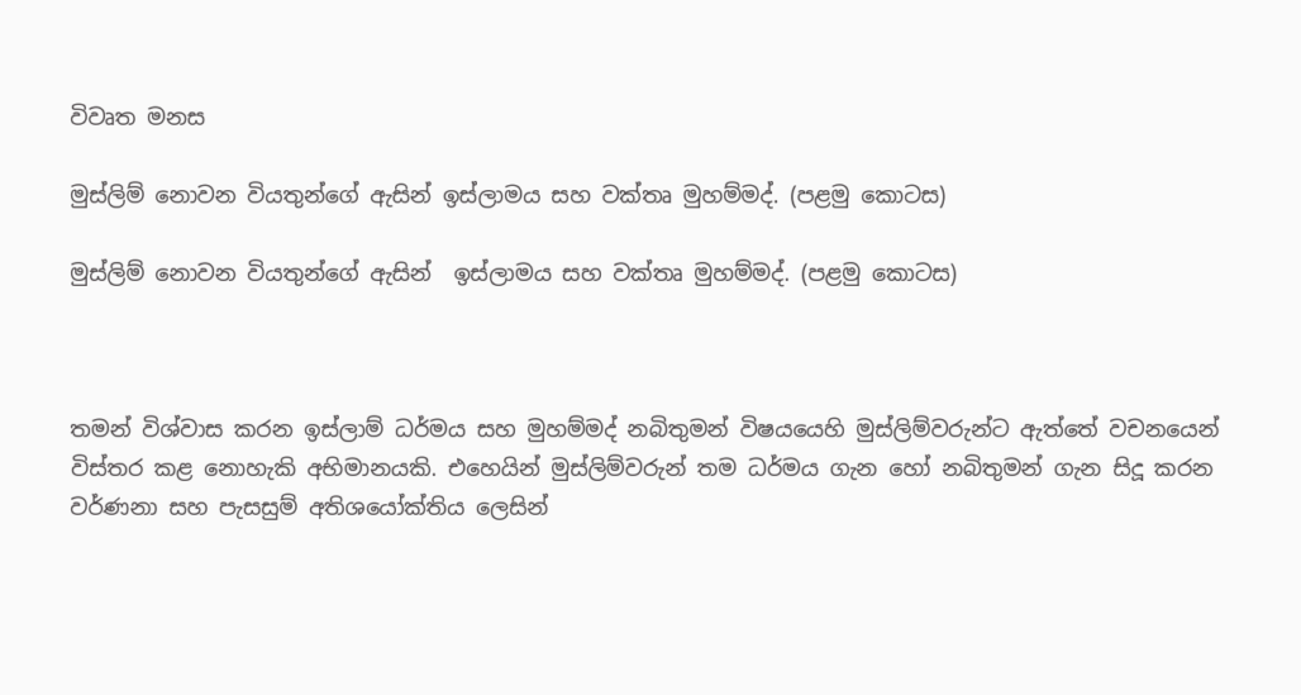විවෘත මනස

මුස්ලිම් නොවන වියතුන්ගේ ඇසින් ඉස්ලාමය සහ වක්තෘ මුහම්මද්. (පළමු කොටස)

මුස්ලිම් නොවන වියතුන්ගේ ඇසින්  ඉස්ලාමය සහ වක්තෘ මුහම්මද්. (පළමු කොටස)



තමන් විශ්වාස කරන ඉස්ලාම් ධර්මය සහ මුහම්මද් නබිතුමන් විෂයයෙහි මුස්ලිම්වරුන්ට ඇත්තේ වචනයෙන් විස්තර කළ නොහැකි අභිමානයකි. එහෙයින් මුස්ලිම්වරුන් තම ධර්මය ගැන හෝ නබිතුමන් ගැන සිදූ කරන වර්ණනා සහ පැසසුම් අතිශයෝක්තිය ලෙසින්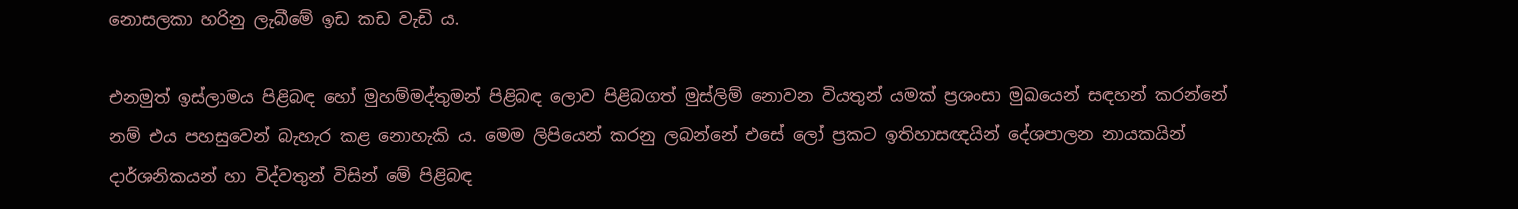නොසලකා හරිනු ලැබීමේ ඉඩ කඩ වැඩි ය.

එනමුත් ඉස්ලාමය පිළිබඳ හෝ මුහම්මද්තුමන් පිළිබඳ ලොව පිළිබගත් මුස්ලිම් නොවන වියතුන් යමක් ප්‍රශංසා මුඛයෙන් සඳහන් කරන්නේ නම් එය පහසුවෙන් බැහැර කළ නොහැකි ය. මෙම ලිපියෙන් කරනු ලබන්නේ එසේ ලෝ ප්‍රකට ඉතිහාසඥයින් දේශපාලන නායකයින් දාර්ශනිකයන් හා විද්වතුන් විසින් මේ පිළිබඳ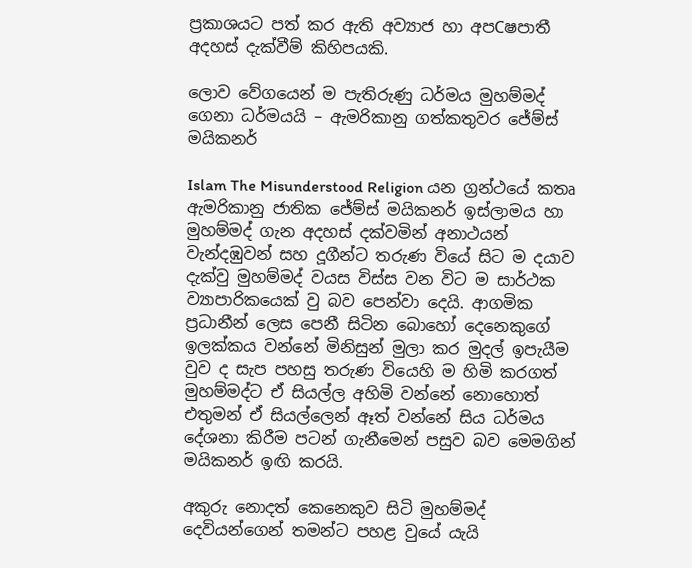ප්‍රකාශයට පත් කර ඇති අව්‍යාජ හා අපCෂපාතී අදහස් දැක්වීම් කිහිපයකි.

ලොව වේගයෙන් ම පැතිරුණු ධර්මය මුහම්මද් ගෙනා ධර්මයයි – ඇමරිකානු ගත්කතුවර ජේම්ස් මයිකනර්

Islam The Misunderstood Religion යන ග්‍රන්ථයේ කතෘ ඇමරිකානු ජාතික ජේම්ස් මයිකනර් ඉස්ලාමය හා මුහම්මද් ගැන අදහස් දක්වමින් අනාථයන් වැන්දඹුවන් සහ දූගීන්ට තරුණ වියේ සිට ම දයාව දැක්වු මුහම්මද් වයස විස්ස වන විට ම සාර්ථක ව්‍යාපාරිකයෙක් වු බව පෙන්වා දෙයි. ආගමික ප්‍රධානීන් ලෙස පෙනී සිටින බොහෝ දෙනෙකුගේ ඉලක්කය වන්නේ මිනිසුන් මුලා කර මුදල් ඉපැයීම වුව ද සැප පහසු තරුණ වියෙහි ම හිමි කරගත් මුහම්මද්ට ඒ සියල්ල අහිමි වන්නේ නොහොත් එතුමන් ඒ සියල්ලෙන් ඈත් වන්නේ සිය ධර්මය දේශනා කිරීම පටන් ගැනීමෙන් පසුව බව මෙමගින් මයිකනර් ඉඟි කරයි.

අකුරු නොදත් කෙනෙකුව සිටි මුහම්මද් දෙවියන්ගෙන් තමන්ට පහළ වුයේ යැයි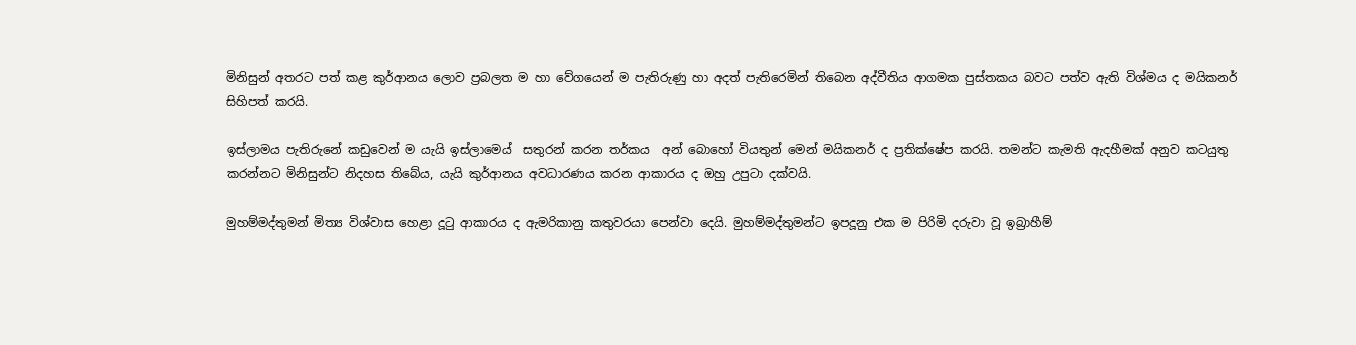මිනිසුන් අතරට පත් කළ කුර්ආනය ලොව ප්‍රබලත ම හා වේගයෙන් ම පැතිරුණු හා අදත් පැතිරෙමින් තිබෙන අද්වීතිය ආගමක පුස්තකය බවට පත්ව ඇති විශ්මය ද මයිකනර් සිහිපත් කරයි.

ඉස්ලාමය පැතිරුනේ කඩුවෙන් ම යැයි ඉස්ලාමෙය්  සතුරන් කරන තර්කය  අන් බොහෝ වියතුන් මෙන් මයිකනර් ද ප්‍රතික්ෂේප කරයි. තමන්ට කැමති ඇදහීමක් අනුව කටයුතු කරන්නට මිනිසුන්ට නිදහස තිබේය, යැයි කුර්ආනය අවධාරණය කරන ආකාරය ද ඔහු උපුටා දක්වයි.

මුහම්මද්තුමන් මිත්‍ය විශ්වාස හෙළා දූටු ආකාරය ද ඇමරිකානු කතුවරයා පෙන්වා දෙයි. මුහම්මද්තුමන්ට ඉපදූනු එක ම පිරිමි දරුවා වූ ඉබ්‍රාහීම්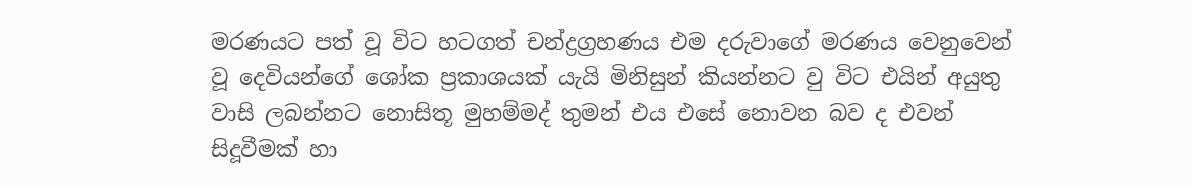මරණයට පත් වූ විට හටගත් චන්ද්‍රග්‍රහණය එම දරුවාගේ මරණය වෙනුවෙන් වූ දෙවියන්ගේ ශෝක ප්‍රකාශයක් යැයි මිනිසුන් කියන්නට වු විට එයින් අයුතු වාසි ලබන්නට නොසිතූ මුහම්මද් තුමන් එය එසේ නොවන බව ද එවන් සිදූවීමක් හා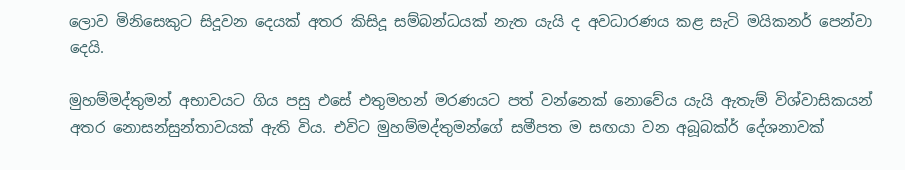ලොව මිනිසෙකුට සිදූවන දෙයක් අතර කිසිදූ සම්බන්ධයක් නැත යැයි ද අවධාරණය කළ සැටි මයිකනර් පෙන්වා දෙයි.

මුහම්මද්තුමන් අභාවයට ගිය පසු එසේ එතුමහන් මරණයට පත් වන්නෙක් නොවේය යැයි ඇතැම් විශ්වාසිකයන් අතර නොසන්සුන්තාවයක් ඇති විය. එවිට මුහම්මද්තුමන්ගේ සමීපත ම සඟයා වන අබූබක්ර් දේශනාවක්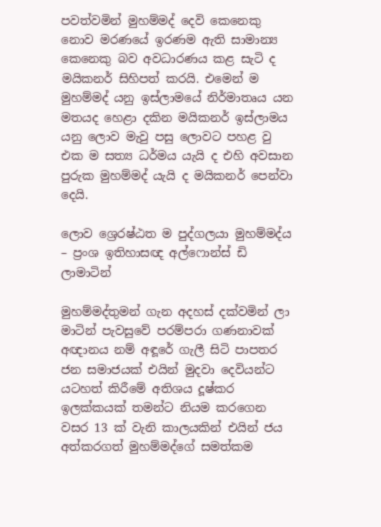පවත්වමින් මුහම්මද් දෙවි කෙනෙකු නොව මරණයේ ඉරණම ඇති සාමාන්‍ය කෙනෙකු බව අවධාරණය කළ සැටි ද මයිකනර් සිහිපත් කරයි. එමෙන් ම මුහම්මද් යනු ඉස්ලාමයේ නිර්මාතෘය යන මතයද හෙළා දකින මයිකනර් ඉස්ලාමය යනු ලොව මැවු පසු ලොවට පහළ වු එක ම සත්‍ය ධර්මය යැයි ද එහි අවසාන පුරුක මුහම්මද් යැයි ද මයිකනර් පෙන්වා දෙයි.

ලොව ශ්‍රෙරෂ්ඨත ම පුද්ගලයා මුහම්මද්ය – ප්‍රංශ ඉතිහාසඥ අල්ෆොන්ස් ඩි ලාමාටින්

මුහම්මද්තුමන් ගැන අදහස් දක්වමින් ලා මාටින් පැවසුවේ පරම්පරා ගණනාවක් අඥානය නම් අඳූරේ ගැලී සිටි පාපතර ජන සමාජයක් එයින් මුදවා දෙවියන්ට යටහත් කිරීමේ අතිශය දූෂ්කර ඉලක්කයක් තමන්ට නියම කරගෙන වසර 13 ක් වැනි කාලයකින් එයින් ජය අත්කරගත් මුහම්මද්ගේ සමත්කම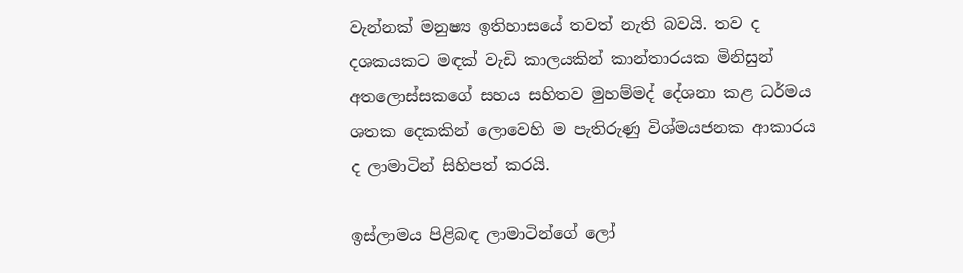වැන්නක් මනුෂ්‍ය ඉතිහාසයේ තවත් නැති බවයි. තව ද දශකයකට මඳක් වැඩි කාලයකින් කාන්තාරයක මිනිසුන් අතලොස්සකගේ සහය සහිතව මුහම්මද් දේශනා කළ ධර්මය ශතක දෙකකින් ලොවෙහි ම පැතිරුණු විශ්මයජනක ආකාරය ද ලාමාටින් සිහිපත් කරයි.

ඉස්ලාමය පිළිබඳ ලාමාටින්ගේ ලෝ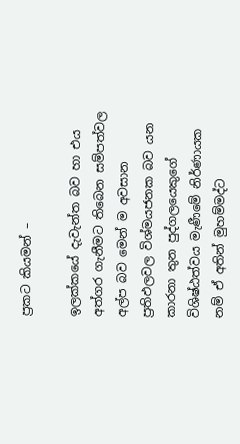ප්‍රකට කියමන් –

ඉලක්කයේ දැවැන්ත බව හා එය අත්ගර ගැනීමට තිබෙන සම්පත්වල අල්ප බව මෙන් ම අවසාන ප්‍රතිඵලවල විශ්මයජනක බව යන කාරනා තුන පුද්ගලයෙකුගේ විශිෂ්ඨත්වය මැණීමේ නිර්ණායක නම් ඒ අතින් මුහම්මද්ට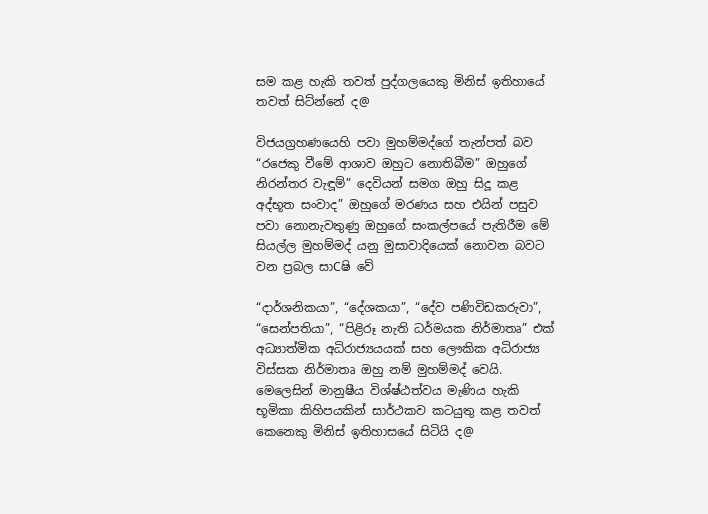සම කළ හැකි තවත් පුද්ගලයෙකු මිනිස් ඉතිහායේ තවත් සිට්න්නේ ද@

විජයග්‍රහණයෙහි පවා මුහම්මද්ගේ තැන්පත් බව “රජෙකු වීමේ ආශාව ඔහුට නොතිබීම” ඔහුගේ නිරන්තර වැඳූම්” දෙවියන් සමග ඔහු සිදූ කළ අද්භූත සංවාද” ඔහුගේ මරණය සහ එයින් පසුව පවා නොනැවතුණු ඔහුගේ සංකල්පයේ පැතිරීම මේ සියල්ල මුහම්මද් යනු මුසාවාදියෙක් නොවන බවට වන ප්‍රබල සාCෂි වේ

“දාර්ශනිකයා”, “දේශකයා”, “දේව පණිවිඩකරුවා”, “සෙන්පතියා”, “පිළිරූ නැති ධර්මයක නිර්මාතෘ” එක් අධ්‍යාත්මික අධිරාජ්‍ය‍යයක් සහ ලෞකික අධිරාජ්‍ය විස්සක නිර්මාතෘ ඔහු නම් මුහම්මද් වෙයි. මෙලෙසින් මානුෂීය විශ්ෂ්ඨත්වය මැණිය හැකි භූමිකා කිහිපයකින් සාර්ථකව කටයුතු කළ තවත් කෙනෙකු මිනිස් ඉතිහාසයේ සිටියි ද@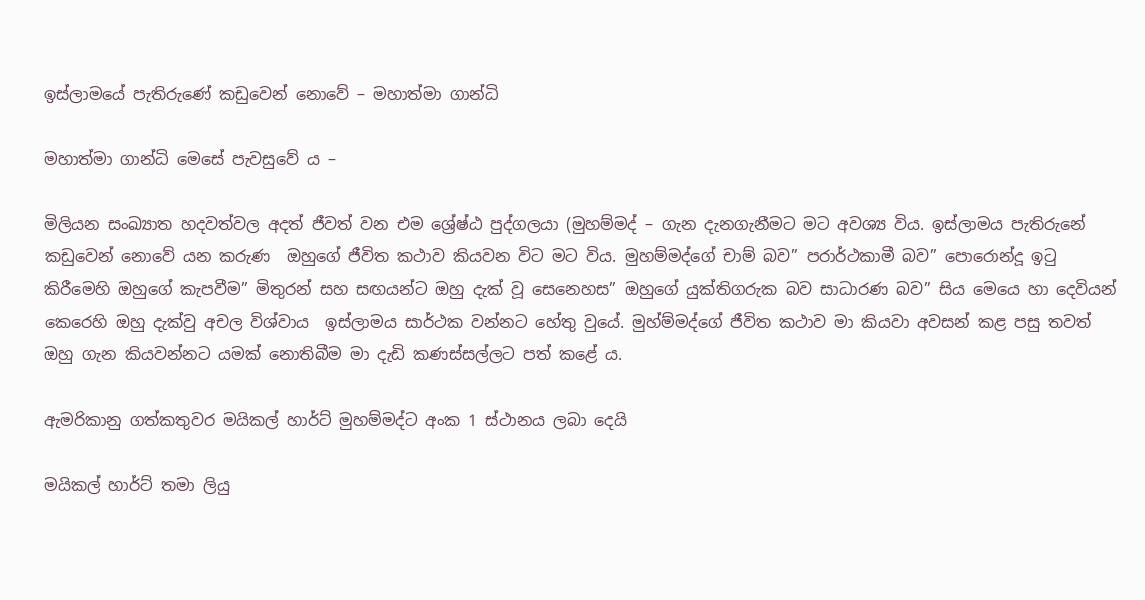ඉස්ලාමයේ පැතිරුණේ කඩුවෙන් නොවේ – මහාත්මා ගාන්ධි

මහාත්මා ගාන්ධි මෙසේ පැවසුවේ ය –

මිලියන සංඛ්‍යාත හදවත්වල අදත් ජීවත් වන එම ශ්‍රේෂ්ඨ පුද්ගලයා (මුහම්මද් – ගැන දැනගැනීමට මට අවශ්‍ය විය. ඉස්ලාමය පැතිරුනේ කඩුවෙන් නොවේ යන කරුණ  ඔහුගේ ජීවිත කථාව කියවන විට මට විය. මුහම්මද්ගේ චාම් බව” පරාර්ථකාමී බව” පොරොන්දූ ඉටු කිරීමෙහි ඔහුගේ කැපවීම” මිතුරන් සහ සඟයන්ට ඔහු දැක් වූ සෙනෙහස” ඔහුගේ යුක්තිගරුක බව සාධාරණ බව” සිය මෙයෙ හා දෙවියන් කෙරෙහි ඔහු දැක්වු අචල විශ්වාය  ඉස්ලාමය සාර්ථක වන්නට හේතු වුයේ. මුහ්ම්මද්ගේ ජීවිත කථාව මා කියවා අවසන් කළ පසු තවත් ඔහු ගැන කියවන්නට යමක් නොතිබීම මා දැඩි කණස්සල්ලට පත් කළේ ය.

ඇමරිකානු ගත්කතුවර මයිකල් හාර්ට් මුහම්මද්ට අංක 1 ස්ථානය ලබා දෙයි

මයිකල් හාර්ට් තමා ලියු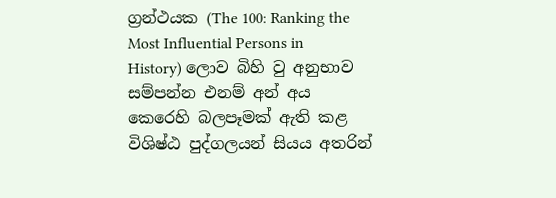ග්‍රන්ථයක (The 100: Ranking the Most Influential Persons in History) ලොව බිහි වු අනුභාව සම්පන්න එනම් අන් අය කෙරෙහි බලපෑමක් ඇති කළ විශිෂ්ඨ පුද්ගලයන් සියය අතරින්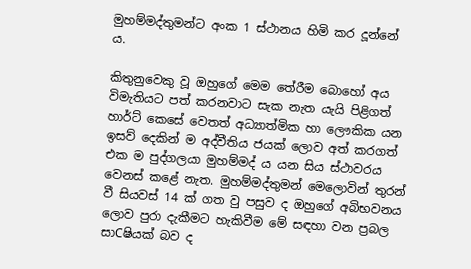මුහම්මද්තුමන්ට අංක 1 ස්ථානය හිමි කර දූන්නේ ය.

කිතුනුවෙකු වූ ඔහුගේ මෙම තේරීම බොහෝ අය විමැතියට පත් කරනවාට සැක නැත යැයි පිළිගත් හාර්ට් කෙසේ වෙතත් අධ්‍යාත්මික හා ලෞකික යන ඉසව් දෙකින් ම අද්වීතිය ජයක් ලොව අත් කරගත් එක ම පුද්ගලයා මුහම්මද් ය යන සිය ස්ථාවරය වෙනස් කළේ නැත. මුහම්මද්තුමන් මෙලොවින් තුරන් වී සියවස් 14 ක් ගත වු පසුව ද ඔහුගේ අබිභවනය ලොව පුරා දැකීමට හැකිවීම මේ සඳහා වන ප්‍රබල සාCෂියක් බව ද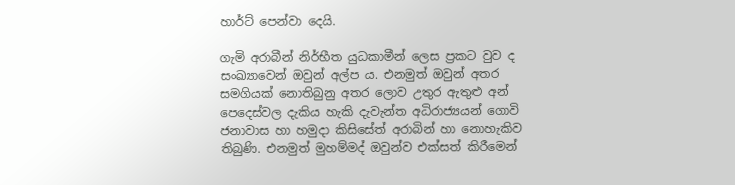හාර්ට් පෙන්වා දෙයි.

ගැමි අරාබීන් නිර්භීත යුධකාමීන් ලෙස ප්‍රකට වුව ද සංඛ්‍යාවෙන් ඔවුන් අල්ප ය. එනමුත් ඔවුන් අතර සමගියක් නොතිබුනු අතර ලොව උතුර ඇතුළු අන් පෙදෙස්වල දැකිය හැකි දැවැන්ත අධිරාජ්‍යයන් ගොවි ජනාවාස හා හමුදා කිසිසේත් අරාබින් හා නොහැකිව තිබු‍ණි. එනමුත් මුහම්මද් ඔවුන්ව එක්සත් කිරීමෙන්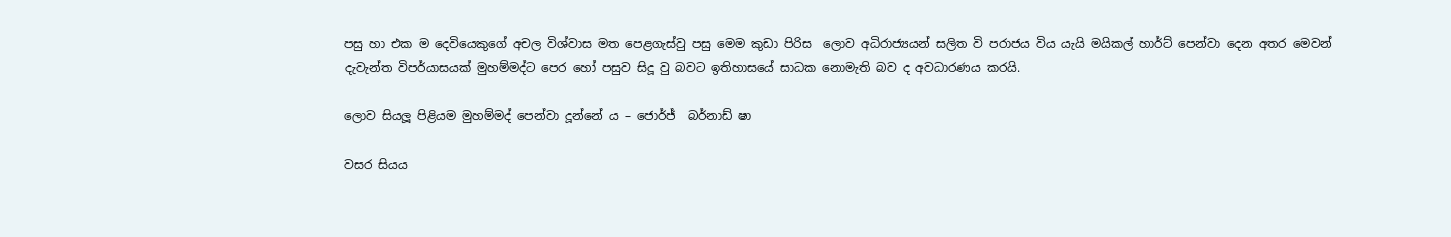පසු හා එක ම දෙවියෙකුගේ අචල විශ්වාස මත පෙළගැස්වු පසු මෙම කුඩා පිරිස  ලොව අධිරාජ්‍යයන් සලිත වි පරාජය විය යැයි මයිකල් හාර්ට් පෙන්වා දෙන අතර මෙවන් දැවැන්ත විපර්යාසයක් මුහම්මද්ට පෙර හෝ පසුව සිදූ වු බවට ඉතිහාසයේ සාධක නොමැති බව ද අවධාරණය කරයි.

ලොව සියලූ පිළියම මුහම්මද් පෙන්වා දූන්නේ ය – ජොර්ජ්  බර්නාඩ් ෂා

වසර සියය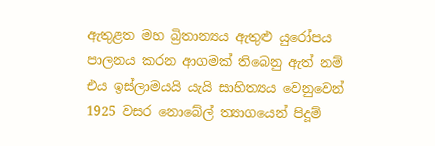ඇතුළත මහ බ්‍රිතාන්‍යය ඇතුළු යුරෝපය පාලනය කරන ආගමක් තිබෙනු ඇත් නම් එය ඉස්ලාමයයි යැයි සාහිත්‍යය වෙනුවෙන් 1925 වසර නොබේල් ත්‍යාගයෙන් පිදූම්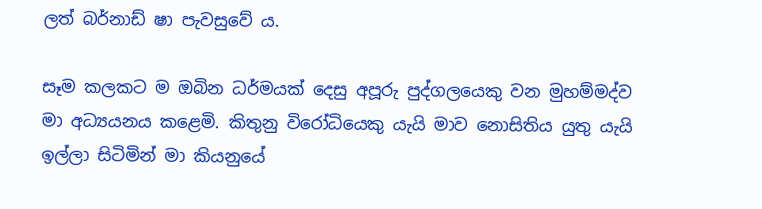ලත් බර්නාඩ් ෂා පැවසුවේ ය.

සෑම කලකට ම ඔබින ධර්මයක් දෙසු අපූරු පුද්ගලයෙකු වන මුහම්මද්ව මා අධ්‍යයනය කළෙමි. කිතුනු විරෝධියෙකු යැයි මාව නොසිතිය යුතු යැයි ඉල්ලා සිටිමින් මා කියනුයේ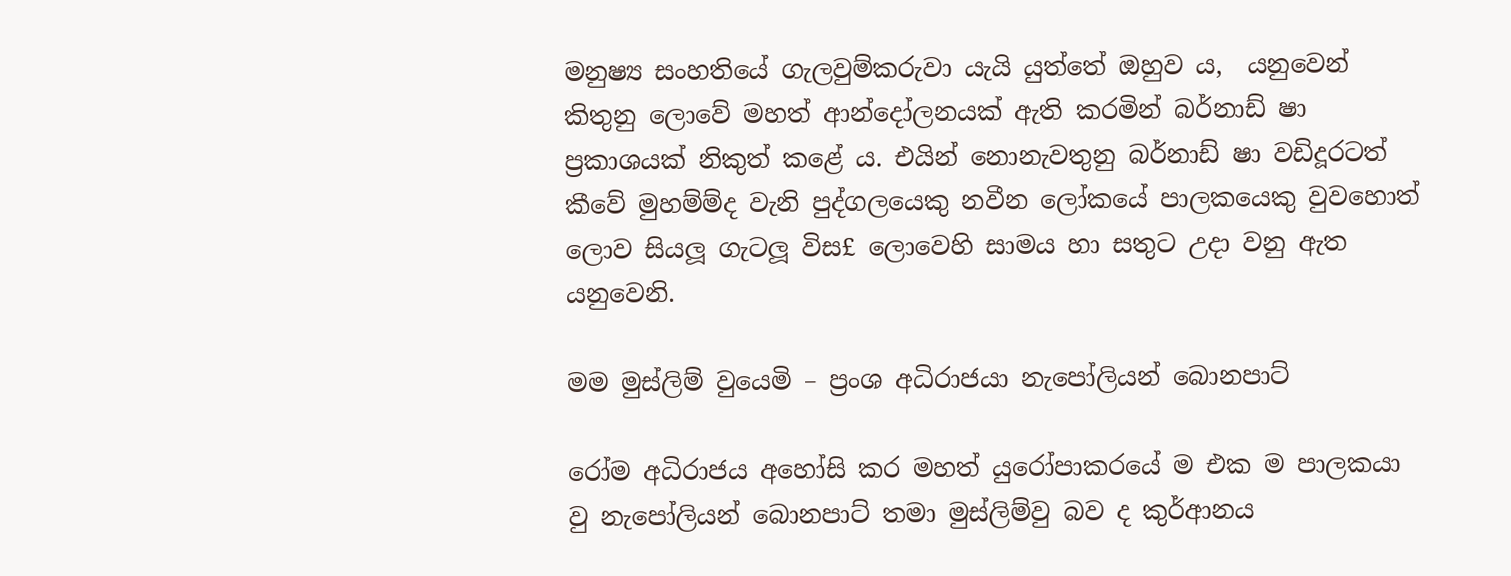මනුෂ්‍ය සංහතියේ ගැලවුම්කරුවා යැයි යුත්තේ ඔහුව ය,  යනුවෙන් කිතුනු ලොවේ මහත් ආන්දෝලනයක් ඇති කරමින් බර්නාඩ් ෂා ප්‍රකාශයක් නිකුත් කළේ ය. එයින් නොනැවතුනු බර්නාඩ් ෂා වඩිදූරටත් කීවේ මුහම්ම්ද වැනි පුද්ගලයෙකු නවීන ලෝකයේ පාලකයෙකු වුවහොත් ලොව සියලූ ගැටලූ විස£ ලොවෙහි සාමය හා සතුට උදා වනු ඇත යනුවෙනි.

මම මුස්ලිම් වුයෙමි – ප්‍රංශ අධිරාජයා නැපෝලියන් බොනපාට්

රෝම අධිරාජය අහෝසි කර මහත් යුරෝපාකරයේ ම එක ම පාලකයා වු නැපෝලියන් බොනපාට් තමා මුස්ලිම්වු බව ද කුර්ආනය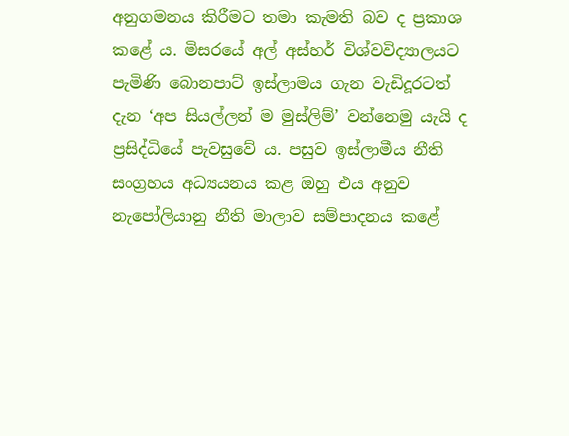අනුගමනය කිරීමට තමා කැමති බව ද ප්‍රකාශ කළේ ය. මිසරයේ අල් අස්හර් විශ්වවිද්‍යාලයට පැමිණි බොනපාට් ඉස්ලාමය ගැන වැඩිදූරටත් දැන ‘අප සියල්ලන් ම මුස්ලිම්’ වන්නෙමු යැයි ද ප්‍රසිද්ධියේ පැවසුවේ ය. පසුව ඉස්ලාමීය නීති සංග්‍රහය අධ්‍යයනය කළ ඔහු එය අනුව නැපෝලියානු නීති මාලාව සම්පාදනය කළේ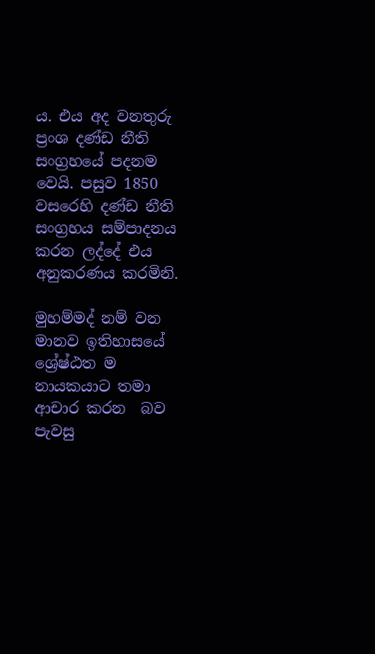ය. එය අද වනතුරු ප්‍රංශ දණ්ඩ නීති සංග්‍රහයේ පදනම වෙයි. පසුව 1850 වසරෙහි දණ්ඩ නීති සංග්‍රහය සම්පාදනය කරන ලද්දේ එය අනුකරණය කරමිනි.

මුහම්මද් නම් වන මානව ඉතිහාසයේ ශ්‍රේෂ්ඨත ම නායකයාට තමා ආචාර කරන  බව පැවසු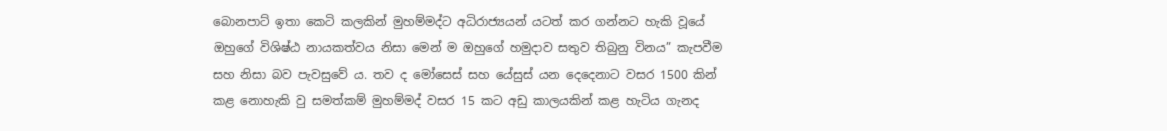බොනපාට් ඉතා කෙටි කලකින් මුහම්මද්ට අධිරාජ්‍යයන් යටත් කර ගන්නට හැකි වූයේ ඔහුගේ විශිෂ්ඨ නායකත්වය නිසා මෙන් ම ඔහුගේ හමුදාව සතුව තිබුනු විනය” කැපවීම සහ නිසා බව පැවසුවේ ය. තව ද මෝසෙස් සහ යේසුස් යන දෙදෙනාට වසර 1500 කින් කළ නොහැකි වු සමත්කම් මුහම්මද් වසර 15 කට අඩු කාලයකින් කළ හැටිය ගැනද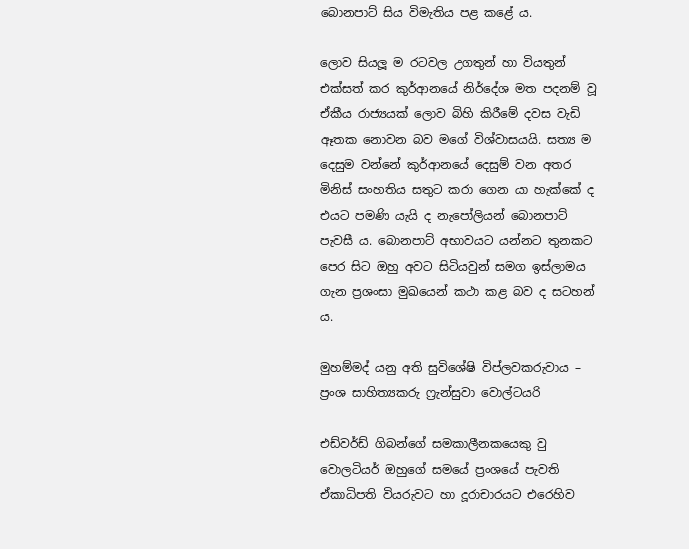බොනපාට් සිය විමැතිය පළ කළේ ය.

ලොව සියලූ ම රටවල උගතුන් හා වියතුන් එක්සත් කර කුර්ආනයේ නිර්දේශ මත පදනම් වූ ඒකීය රාජ්‍යයක් ලොව බිහි කිරීමේ දවස වැඩි ඈතක නොවන බව මගේ විශ්වාසයයි. සත්‍ය ම දෙසුම වන්නේ කුර්ආනයේ දෙසුම් වන අතර මිනිස් සංහතිය සතුට කරා ගෙන යා හැක්කේ ද එයට පමණි යැයි ද නැපෝලියන් බොනපාට් පැවසී ය. බොනපාට් අභාවයට යන්නට තුනකට පෙර සිට ඔහු අවට සිටියවුන් සමග ඉස්ලාමය ගැන ප්‍රශංසා මුඛයෙන් කථා කළ බව ද සටහන් ය.

මුහම්මද් යනු අති සුවිශේෂි විප්ලවකරුවාය – ප්‍රංශ සාහිත්‍යකරු ෆ්‍රැන්සුවා වොල්ටයරි

එඩ්වර්ඩ් ගිබන්ගේ සමකාලීනකයෙකු වු වොලටියර් ඔහුගේ සමයේ ප්‍රංශයේ පැවති ඒකාධිපති වියරුවට හා දූරාචාරයට එරෙහිව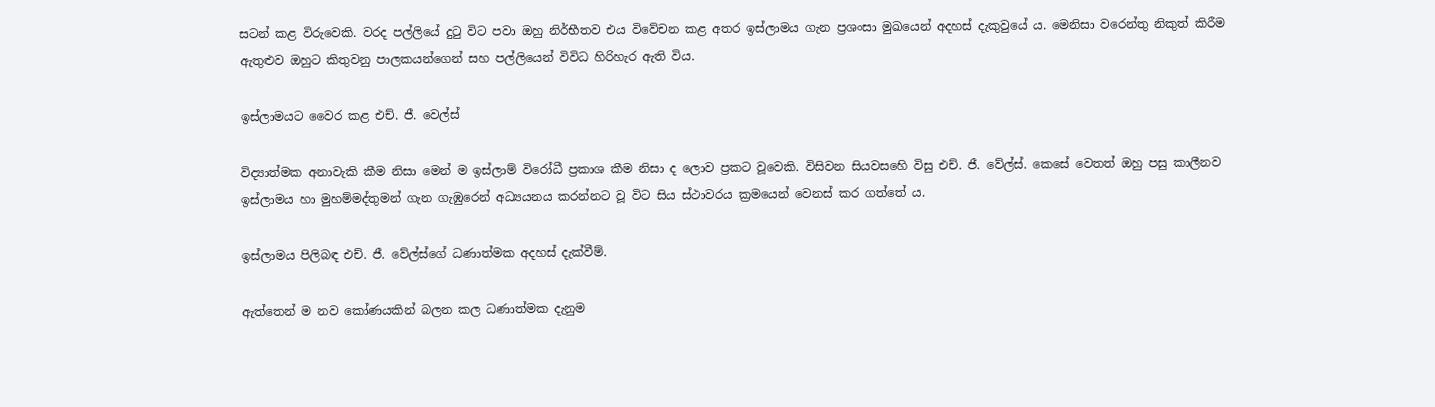සටන් කළ විරුවෙකි. වරද පල්ලියේ දුටු විට පවා ඔහු නිර්භීතව එය විවේචන කළ අතර ඉස්ලාමය ගැන ප්‍රශංසා මුඛයෙන් අදහස් දැකුවුයේ ය. මෙනිසා වරෙන්තු නිකුත් කිරීම ඇතුළුව ඔහුට කිතුවනු පාලකයන්ගෙන් සහ පල්ලියෙන් විවිධ හිරිහැර ඇති විය.

ඉස්ලාමයට වෛර කළ එච්. ජී. වෙල්ස්

විද්‍යාත්මක අනාවැකි කීම නිසා මෙන් ම ඉස්ලාම් විරෝධී ප්‍රකාශ කීම නිසා ද ලොව ප්‍රකට වූවෙකි. විසිවන සියවසහෙි විසු එච්. ජී. වේල්ස්. කෙසේ වෙතත් ඔහු පසු කාලීනව ඉස්ලාමය හා මුහම්මද්තුමන් ගැන ගැඹුරෙන් අධ්‍යයනය කරන්නට වූ විට සිය ස්ථාවරය ක්‍රමයෙන් වෙනස් කර ගත්තේ ය.

ඉස්ලාමය පිලිබඳ එච්. ජී. වේල්ස්ගේ ධණාත්මක අදහස් දැක්වීම්.

ඇත්තෙන් ම නව කෝණයකින් බලන කල ධණාත්මක දැනුම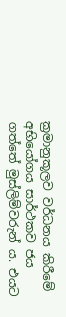ක්‍රමානුකූලව වර්ධනය කිරීමේ අභියෝගය සාර්ථකව ජය ගත්තේ මුස්ලිම්වරුන් ය. එයට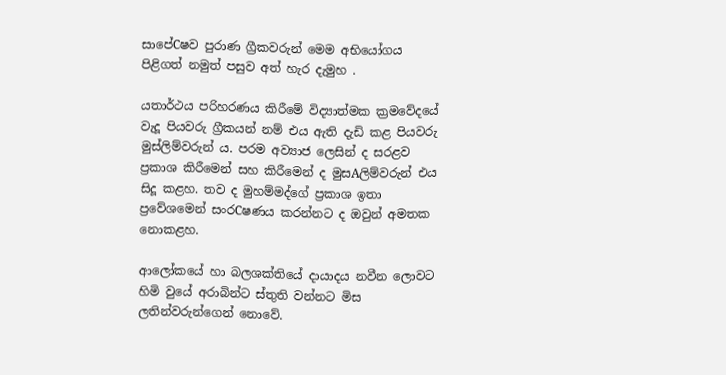සාපේCෂව පුරාණ ග්‍රීකවරුන් මෙම අභියෝගය පිළිගත් නමුත් පසුව අත් හැර දැමුහ .

යතාර්ථය පරිහරණය කිරීමේ විද්‍යාත්මක ක්‍රමවේදයේ වැදූ පියවරු ග්‍රීකයන් නම් එය ඇති දැඩි කළ පියවරු මුස්ලිම්වරුන් ය. පරම අව්‍යාජ ලෙසින් ද සරළව ප්‍රකාශ කිරීමෙන් සහ කිරීමෙන් ද මුසAලිම්වරුන් එය සිදූ කළහ. තව ද මුහම්මද්ගේ ප්‍රකාශ ඉතා ප්‍රවේශමෙන් සංරCෂණය කරන්නට ද ඔවුන් අමතක නොකළහ.

ආලෝකයේ හා බලශක්තියේ දායාදය නවීන ලොවට හිමි වුයේ අරාබින්ට ස්තුති වන්නට මිස ලතින්වරුන්ගෙන් නොවේ.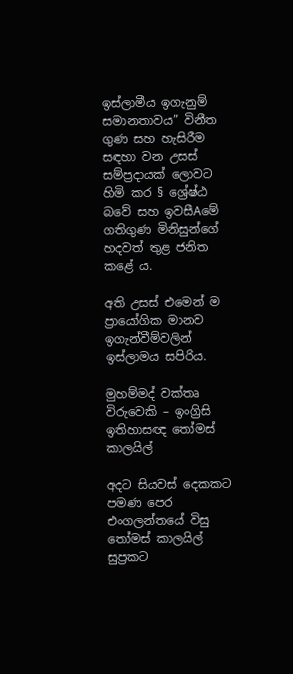ඉස්ලාමීය ඉගැනුම් සමානතාවය” විනීත ගුණ සහ හැසිරීම සඳහා වන උසස් සම්ප්‍රදායක් ලොවට හිමි කර § ශ්‍රේෂ්ඨ බවේ සහ ඉවසීAමේ ගතිගුණ මිනිසුන්ගේ හදවත් තුළ ජනිත කළේ ය.

අති උසස් එමෙන් ම ප්‍රායෝගික මානව ඉගැන්වීම්වලින් ඉස්ලාමය සපිරිය.

මුහම්මද් වක්තෘ විරුවෙකි – ඉංග්‍රිසි ඉතිහාසඥ තෝමස් කාලයිල්

අදට සියවස් දෙකකට පමණ පෙර එංගලන්තයේ විසු තෝමස් කාලයිල් සුප්‍රකට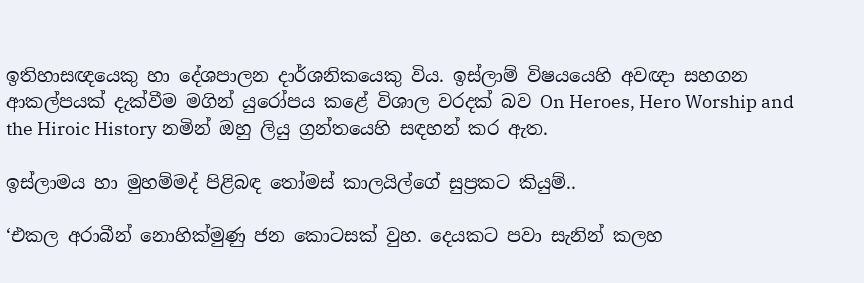ඉතිහාසඥයෙකු හා දේශපාලන දාර්ශනිකයෙකු විය. ඉස්ලාම් විෂයයෙහි අවඥා සහගන ආකල්පයක් දැක්වීම මගින් යුරෝපය කළේ විශාල වරදක් බව On Heroes, Hero Worship and the Hiroic History නමින් ඔහු ලියු ග්‍රන්තයෙහි සඳහන් කර ඇත.

ඉස්ලාමය හා මුහම්මද් පිළිබඳ තෝමස් කාලයිල්ගේ සුප්‍රකට කියුම්..

‘එකල අරාබීන් නොහික්මුණු ජන කොටසක් වුහ. දෙයකට පවා සැනින් කලහ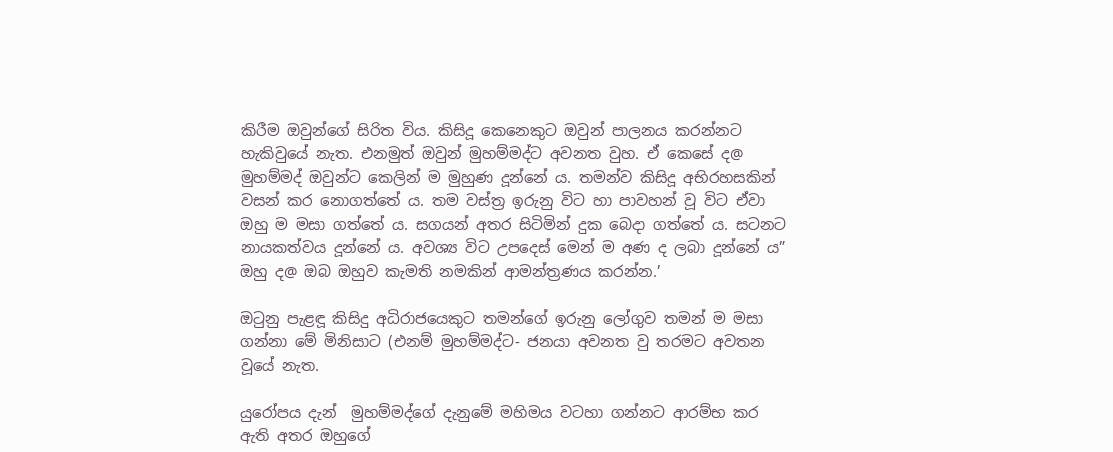කිරීම ඔවුන්ගේ සිරිත විය. කිසිදූ කෙනෙකුට ඔවුන් පාලනය කරන්නට හැකිවුයේ නැත. එනමුත් ඔවුන් මුහම්මද්ට අවනත වුහ. ඒ කෙසේ ද@ මුහම්මද් ඔවුන්ට කෙලින් ම මුහුණ දූන්නේ ය. තමන්ව කිසිදූ අභිරහසකින් වසන් කර නොගත්තේ ය. තම වස්ත්‍ර ඉරුනු විට හා පාවහන් වූ විට ඒවා ඔහු ම මසා ගත්තේ ය. සගයන් අතර සිටිමින් දුක බෙදා ගත්තේ ය. සටනට නායකත්වය දූන්නේ ය. අවශ්‍ය විට උපදෙස් මෙන් ම අණ ද ලබා දූන්නේ ය” ඔහු ද@ ඔබ ඔහුව කැමති නමකින් ආමන්ත්‍රණය කරන්න.’

ඔටුනු පැළඳූ කිසිදු අධිරාජයෙකුට තමන්ගේ ඉරුනු ලෝගුව තමන් ම මසා ගන්නා මේ මිනිසාට (එනම් මුහම්මද්ට- ජනයා අවනත වු තරමට අවතන වූයේ නැත.

යුරෝපය දැන්  මුහම්මද්ගේ දැනුමේ මහිමය වටහා ගන්නට ආරම්භ කර ඇති අතර ඔහුගේ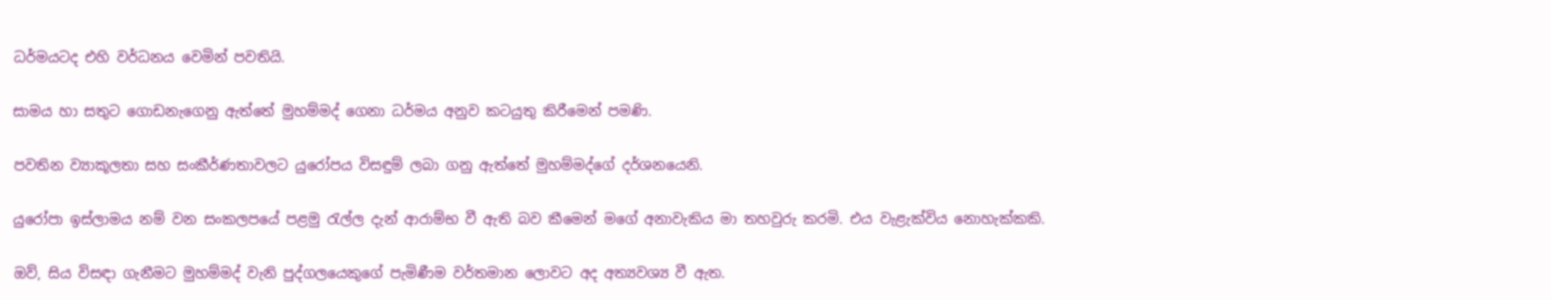ධර්මයටද එහි වර්ධනය වෙමින් පවතියි.

සාමය හා සතුට ගොඩනැගෙනු ඇත්තේ මුහම්මද් ගෙනා ධර්මය අනුව කටයුතු කිරීමෙන් පමණි.

පවතින ව්‍යාකූලතා සහ සංකීර්ණතාවලට යුරෝපය විසඳුම් ලබා ගනු ඇත්තේ මුහම්මද්ගේ දර්ශනයෙනි.

යුරෝපා ඉස්ලාමය නම් වන සංකලපයේ පළමු රැල්ල දැන් ආරාම්භ වී ඇති බව කීමෙන් මගේ අනාවැකිය මා තහවුරු කරමි. එය වැළැක්විය නොහැක්කකි.

ඔව්, සිය විසඳා ගැනීමට මුහම්මද් වැනි පුද්ගලයෙකුගේ පැමිණීම වර්තමාන ලොවට අද අත්‍යවශ්‍ය වී ඇත.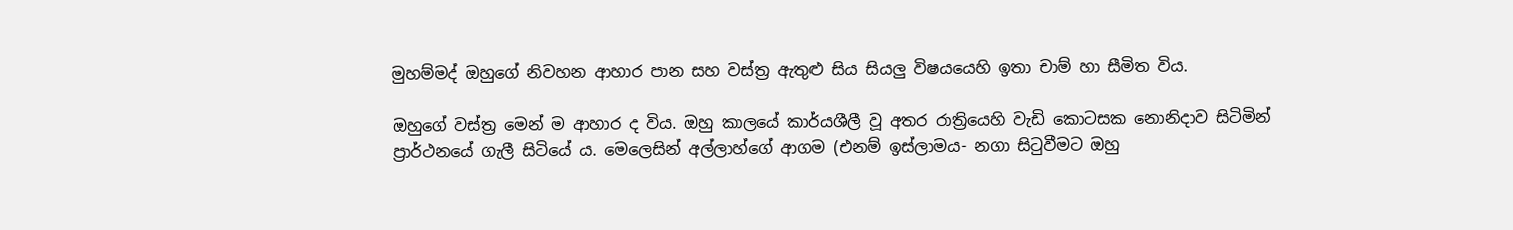මුහම්මද් ඔහුගේ නිවහන ආහාර පාන සහ වස්ත්‍ර ඇතුළු සිය සියලු විෂයයෙහි ඉතා චාම් හා සීමිත විය.

ඔහුගේ වස්ත්‍ර මෙන් ම ආහාර ද විය. ඔහු කාලයේ කාර්යශීලී වූ අතර රාත්‍රියෙහි වැඩි කොටසක නොනිදාව සිටිමින් ප්‍රාර්ථනයේ ගැලී සිටියේ ය. මෙලෙසින් අල්ලාහ්ගේ ආගම (එනම් ඉස්ලාමය- නගා සිටුවීමට ඔහු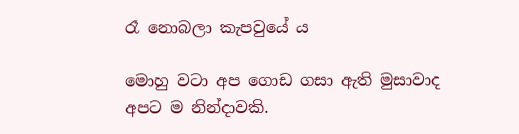රෑ නොබලා කැපවුයේ ය

මොහු වටා අප ගොඩ ගසා ඇති මුසාවාද අපට ම නින්දාවකි.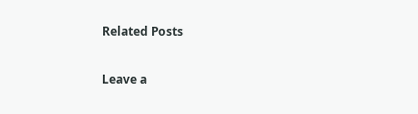Related Posts

Leave a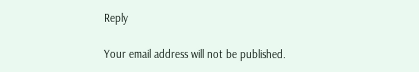Reply

Your email address will not be published.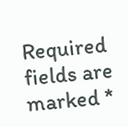Required fields are marked *